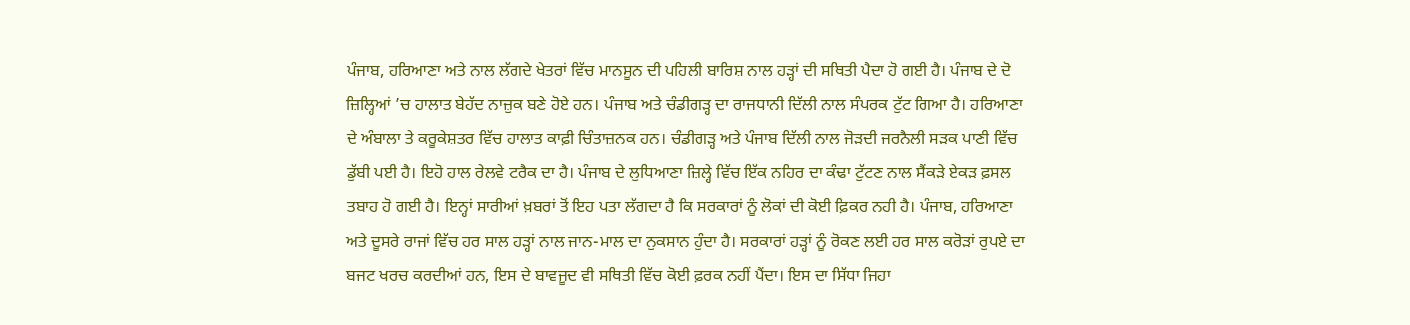ਪੰਜਾਬ, ਹਰਿਆਣਾ ਅਤੇ ਨਾਲ ਲੱਗਦੇ ਖੇਤਰਾਂ ਵਿੱਚ ਮਾਨਸੂਨ ਦੀ ਪਹਿਲੀ ਬਾਰਿਸ਼ ਨਾਲ ਹੜ੍ਹਾਂ ਦੀ ਸਥਿਤੀ ਪੈਦਾ ਹੋ ਗਈ ਹੈ। ਪੰਜਾਬ ਦੇ ਦੋ ਜ਼ਿਲ੍ਹਿਆਂ ’ਚ ਹਾਲਾਤ ਬੇਹੱਦ ਨਾਜ਼ੁਕ ਬਣੇ ਹੋਏ ਹਨ। ਪੰਜਾਬ ਅਤੇ ਚੰਡੀਗੜ੍ਹ ਦਾ ਰਾਜਧਾਨੀ ਦਿੱਲੀ ਨਾਲ ਸੰਪਰਕ ਟੁੱਟ ਗਿਆ ਹੈ। ਹਰਿਆਣਾ ਦੇ ਅੰਬਾਲਾ ਤੇ ਕਰੂਕੇਸ਼ਤਰ ਵਿੱਚ ਹਾਲਾਤ ਕਾਫ਼ੀ ਚਿੰਤਾਜ਼ਨਕ ਹਨ। ਚੰਡੀਗੜ੍ਹ ਅਤੇ ਪੰਜਾਬ ਦਿੱਲੀ ਨਾਲ ਜੋੜਦੀ ਜਰਨੈਲੀ ਸੜਕ ਪਾਣੀ ਵਿੱਚ ਡੁੱਬੀ ਪਈ ਹੈ। ਇਹੋ ਹਾਲ ਰੇਲਵੇ ਟਰੈਕ ਦਾ ਹੈ। ਪੰਜਾਬ ਦੇ ਲੁਧਿਆਣਾ ਜ਼ਿਲ੍ਹੇ ਵਿੱਚ ਇੱਕ ਨਹਿਰ ਦਾ ਕੰਢਾ ਟੁੱਟਣ ਨਾਲ ਸੈਂਕੜੇ ਏਕੜ ਫ਼ਸਲ ਤਬਾਹ ਹੋ ਗਈ ਹੈ। ਇਨ੍ਹਾਂ ਸਾਰੀਆਂ ਖ਼ਬਰਾਂ ਤੋਂ ਇਹ ਪਤਾ ਲੱਗਦਾ ਹੈ ਕਿ ਸਰਕਾਰਾਂ ਨੂੰ ਲੋਕਾਂ ਦੀ ਕੋਈ ਫ਼ਿਕਰ ਨਹੀ ਹੈ। ਪੰਜਾਬ, ਹਰਿਆਣਾ ਅਤੇ ਦੂਸਰੇ ਰਾਜਾਂ ਵਿੱਚ ਹਰ ਸਾਲ ਹੜ੍ਹਾਂ ਨਾਲ ਜਾਨ-ਮਾਲ ਦਾ ਨੁਕਸਾਨ ਹੁੰਦਾ ਹੈ। ਸਰਕਾਰਾਂ ਹੜ੍ਹਾਂ ਨੂੰ ਰੋਕਣ ਲਈ ਹਰ ਸਾਲ ਕਰੋੜਾਂ ਰੁਪਏ ਦਾ ਬਜਟ ਖਰਚ ਕਰਦੀਆਂ ਹਨ, ਇਸ ਦੇ ਬਾਵਜੂਦ ਵੀ ਸਥਿਤੀ ਵਿੱਚ ਕੋਈ ਫ਼ਰਕ ਨਹੀਂ ਪੈਂਦਾ। ਇਸ ਦਾ ਸਿੱਧਾ ਜਿਹਾ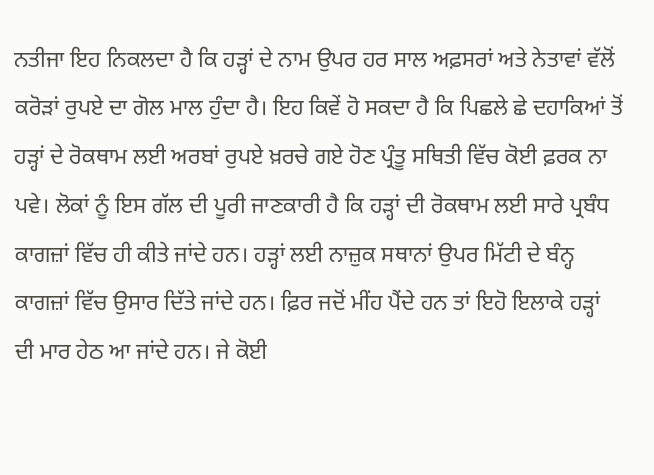ਨਤੀਜਾ ਇਹ ਨਿਕਲਦਾ ਹੈ ਕਿ ਹੜ੍ਹਾਂ ਦੇ ਨਾਮ ਉਪਰ ਹਰ ਸਾਲ ਅਫ਼ਸਰਾਂ ਅਤੇ ਨੇਤਾਵਾਂ ਵੱਲੋਂ ਕਰੋੜਾਂ ਰੁਪਏ ਦਾ ਗੋਲ ਮਾਲ ਹੁੰਦਾ ਹੈ। ਇਹ ਕਿਵੇਂ ਹੋ ਸਕਦਾ ਹੈ ਕਿ ਪਿਛਲੇ ਛੇ ਦਹਾਕਿਆਂ ਤੋਂ ਹੜ੍ਹਾਂ ਦੇ ਰੋਕਥਾਮ ਲਈ ਅਰਬਾਂ ਰੁਪਏ ਖ਼ਰਚੇ ਗਏ ਹੋਣ ਪ੍ਰੰਤੂ ਸਥਿਤੀ ਵਿੱਚ ਕੋਈ ਫ਼ਰਕ ਨਾ ਪਵੇ। ਲੋਕਾਂ ਨੂੰ ਇਸ ਗੱਲ ਦੀ ਪੂਰੀ ਜਾਣਕਾਰੀ ਹੈ ਕਿ ਹੜ੍ਹਾਂ ਦੀ ਰੋਕਥਾਮ ਲਈ ਸਾਰੇ ਪ੍ਰਬੰਧ ਕਾਗਜ਼ਾਂ ਵਿੱਚ ਹੀ ਕੀਤੇ ਜਾਂਦੇ ਹਨ। ਹੜ੍ਹਾਂ ਲਈ ਨਾਜ਼ੁਕ ਸਥਾਨਾਂ ਉਪਰ ਮਿੱਟੀ ਦੇ ਬੰਨ੍ਹ ਕਾਗਜ਼ਾਂ ਵਿੱਚ ਉਸਾਰ ਦਿੱਤੇ ਜਾਂਦੇ ਹਨ। ਫ਼ਿਰ ਜਦੋਂ ਮੀਂਹ ਪੈਂਦੇ ਹਨ ਤਾਂ ਇਹੋ ਇਲਾਕੇ ਹੜ੍ਹਾਂ ਦੀ ਮਾਰ ਹੇਠ ਆ ਜਾਂਦੇ ਹਨ। ਜੇ ਕੋਈ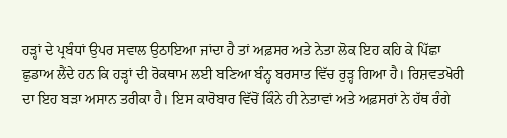ਹੜ੍ਹਾਂ ਦੇ ਪ੍ਰਬੰਧਾਂ ਉਪਰ ਸਵਾਲ ਉਠਾਇਆ ਜਾਂਦਾ ਹੈ ਤਾਂ ਅਫ਼ਸਰ ਅਤੇ ਨੇਤਾ ਲੋਕ ਇਹ ਕਹਿ ਕੇ ਪਿੱਛਾ ਛੁਡਾਅ ਲੈਂਦੇ ਹਨ ਕਿ ਹੜ੍ਹਾਂ ਦੀ ਰੋਕਥਾਮ ਲਈ ਬਣਿਆ ਬੰਨ੍ਹ ਬਰਸਾਤ ਵਿੱਚ ਰੁੜ੍ਹ ਗਿਆ ਹੈ। ਰਿਸ਼ਵਤਖੋਰੀ ਦਾ ਇਹ ਬੜਾ ਅਸਾਨ ਤਰੀਕਾ ਹੈ। ਇਸ ਕਾਰੋਬਾਰ ਵਿੱਚੋਂ ਕਿੰਨੇ ਹੀ ਨੇਤਾਵਾਂ ਅਤੇ ਅਫ਼ਸਰਾਂ ਨੇ ਹੱਥ ਰੰਗੇ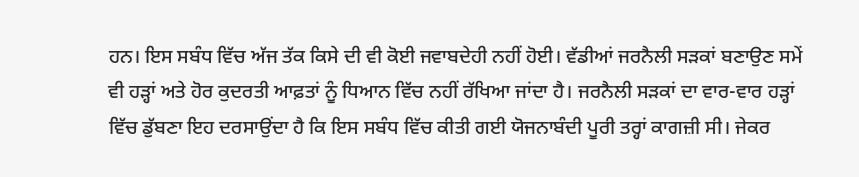ਹਨ। ਇਸ ਸਬੰਧ ਵਿੱਚ ਅੱਜ ਤੱਕ ਕਿਸੇ ਦੀ ਵੀ ਕੋਈ ਜਵਾਬਦੇਹੀ ਨਹੀਂ ਹੋਈ। ਵੱਡੀਆਂ ਜਰਨੈਲੀ ਸੜਕਾਂ ਬਣਾਉਣ ਸਮੇਂ ਵੀ ਹੜ੍ਹਾਂ ਅਤੇ ਹੋਰ ਕੁਦਰਤੀ ਆਫ਼ਤਾਂ ਨੂੰ ਧਿਆਨ ਵਿੱਚ ਨਹੀਂ ਰੱਖਿਆ ਜਾਂਦਾ ਹੈ। ਜਰਨੈਲੀ ਸੜਕਾਂ ਦਾ ਵਾਰ-ਵਾਰ ਹੜ੍ਹਾਂ ਵਿੱਚ ਡੁੱਬਣਾ ਇਹ ਦਰਸਾਉਂਦਾ ਹੈ ਕਿ ਇਸ ਸਬੰਧ ਵਿੱਚ ਕੀਤੀ ਗਈ ਯੋਜਨਾਬੰਦੀ ਪੂਰੀ ਤਰ੍ਹਾਂ ਕਾਗਜ਼ੀ ਸੀ। ਜੇਕਰ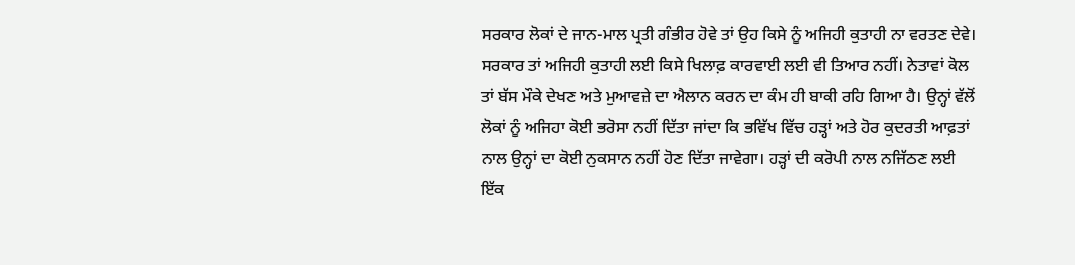ਸਰਕਾਰ ਲੋਕਾਂ ਦੇ ਜਾਨ-ਮਾਲ ਪ੍ਰਤੀ ਗੰਭੀਰ ਹੋਵੇ ਤਾਂ ਉਹ ਕਿਸੇ ਨੂੰ ਅਜਿਹੀ ਕੁਤਾਹੀ ਨਾ ਵਰਤਣ ਦੇਵੇ। ਸਰਕਾਰ ਤਾਂ ਅਜਿਹੀ ਕੁਤਾਹੀ ਲਈ ਕਿਸੇ ਖਿਲਾਫ਼ ਕਾਰਵਾਈ ਲਈ ਵੀ ਤਿਆਰ ਨਹੀਂ। ਨੇਤਾਵਾਂ ਕੋਲ ਤਾਂ ਬੱਸ ਮੌਕੇ ਦੇਖਣ ਅਤੇ ਮੁਆਵਜ਼ੇ ਦਾ ਐਲਾਨ ਕਰਨ ਦਾ ਕੰਮ ਹੀ ਬਾਕੀ ਰਹਿ ਗਿਆ ਹੈ। ਉਨ੍ਹਾਂ ਵੱਲੋਂ ਲੋਕਾਂ ਨੂੰ ਅਜਿਹਾ ਕੋਈ ਭਰੋਸਾ ਨਹੀਂ ਦਿੱਤਾ ਜਾਂਦਾ ਕਿ ਭਵਿੱਖ ਵਿੱਚ ਹੜ੍ਹਾਂ ਅਤੇ ਹੋਰ ਕੁਦਰਤੀ ਆਫ਼ਤਾਂ ਨਾਲ ਉਨ੍ਹਾਂ ਦਾ ਕੋਈ ਨੁਕਸਾਨ ਨਹੀਂ ਹੋਣ ਦਿੱਤਾ ਜਾਵੇਗਾ। ਹੜ੍ਹਾਂ ਦੀ ਕਰੋਪੀ ਨਾਲ ਨਜਿੱਠਣ ਲਈ ਇੱਕ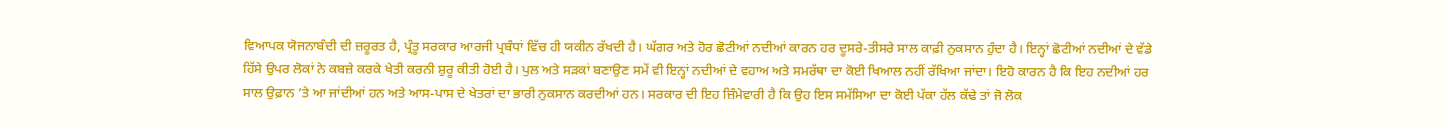ਵਿਆਪਕ ਯੋਜਨਾਬੰਦੀ ਦੀ ਜ਼ਰੂਰਤ ਹੈ, ਪ੍ਰੰਤੂ ਸਰਕਾਰ ਆਰਜੀ ਪ੍ਰਬੰਧਾਂ ਵਿੱਚ ਹੀ ਯਕੀਨ ਰੱਖਦੀ ਹੈ। ਘੱਗਰ ਅਤੇ ਹੋਰ ਛੋਟੀਆਂ ਨਦੀਆਂ ਕਾਰਨ ਹਰ ਦੂਸਰੇ-ਤੀਸਰੇ ਸਾਲ ਕਾਫ਼ੀ ਨੁਕਸਾਨ ਹੁੰਦਾ ਹੈ। ਇਨ੍ਹਾਂ ਛੋਟੀਆਂ ਨਦੀਆਂ ਦੇ ਵੱਡੇ ਹਿੱਸੇ ਉਪਰ ਲੋਕਾਂ ਨੇ ਕਬਜ਼ੇ ਕਰਕੇ ਖੇਤੀ ਕਰਨੀ ਸ਼ੁਰੂ ਕੀਤੀ ਹੋਈ ਹੈ। ਪੁਲ ਅਤੇ ਸੜਕਾਂ ਬਣਾਉਣ ਸਮੇਂ ਵੀ ਇਨ੍ਹਾਂ ਨਦੀਆਂ ਦੇ ਵਹਾਅ ਅਤੇ ਸਮਰੱਥਾ ਦਾ ਕੋਈ ਖਿਆਲ ਨਹੀਂ ਰੱਖਿਆ ਜਾਂਦਾ। ਇਹੋ ਕਾਰਨ ਹੈ ਕਿ ਇਹ ਨਦੀਆਂ ਹਰ ਸਾਲ ਉਫ਼ਾਨ ’ਤੇ ਆ ਜਾਂਦੀਆਂ ਹਨ ਅਤੇ ਆਸ-ਪਾਸ ਦੇ ਖੇਤਰਾਂ ਦਾ ਭਾਰੀ ਨੁਕਸਾਨ ਕਰਦੀਆਂ ਹਨ। ਸਰਕਾਰ ਦੀ ਇਹ ਜ਼ਿੰਮੇਵਾਰੀ ਹੈ ਕਿ ਉਹ ਇਸ ਸਮੱਸਿਆ ਦਾ ਕੋਈ ਪੱਕਾ ਹੱਲ ਕੱਢੇ ਤਾਂ ਜੋ ਲੋਕ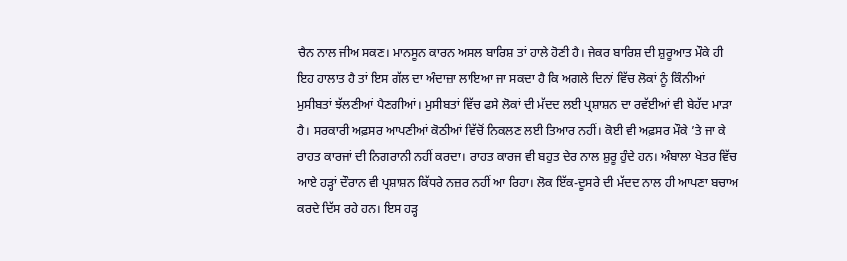ਚੈਨ ਨਾਲ ਜੀਅ ਸਕਣ। ਮਾਨਸੂਨ ਕਾਰਨ ਅਸਲ ਬਾਰਿਸ਼ ਤਾਂ ਹਾਲੇ ਹੋਣੀ ਹੈ। ਜੇਕਰ ਬਾਰਿਸ਼ ਦੀ ਸ਼ੁਰੂਆਤ ਮੌਕੇ ਹੀ ਇਹ ਹਾਲਾਤ ਹੈ ਤਾਂ ਇਸ ਗੱਲ ਦਾ ਅੰਦਾਜ਼ਾ ਲਾਇਆ ਜਾ ਸਕਦਾ ਹੈ ਕਿ ਅਗਲੇ ਦਿਨਾਂ ਵਿੱਚ ਲੋਕਾਂ ਨੂੰ ਕਿੰਨੀਆਂ ਮੁਸੀਬਤਾਂ ਝੱਲਣੀਆਂ ਪੈਣਗੀਆਂ। ਮੁਸੀਬਤਾਂ ਵਿੱਚ ਫਸੇ ਲੋਕਾਂ ਦੀ ਮੱਦਦ ਲਈ ਪ੍ਰਸ਼ਾਸ਼ਨ ਦਾ ਰਵੱਈਆਂ ਵੀ ਬੇਹੱਦ ਮਾੜਾ ਹੈ। ਸਰਕਾਰੀ ਅਫ਼ਸਰ ਆਪਣੀਆਂ ਕੋਠੀਆਂ ਵਿੱਚੋਂ ਨਿਕਲਣ ਲਈ ਤਿਆਰ ਨਹੀਂ। ਕੋਈ ਵੀ ਅਫ਼ਸਰ ਮੌਕੇ ’ਤੇ ਜਾ ਕੇ ਰਾਹਤ ਕਾਰਜਾਂ ਦੀ ਨਿਗਰਾਨੀ ਨਹੀਂ ਕਰਦਾ। ਰਾਹਤ ਕਾਰਜ ਵੀ ਬਹੁਤ ਦੇਰ ਨਾਲ ਸ਼ੁਰੂ ਹੁੰਦੇ ਹਨ। ਅੰਬਾਲਾ ਖੇਤਰ ਵਿੱਚ ਆਏ ਹੜ੍ਹਾਂ ਦੌਰਾਨ ਵੀ ਪ੍ਰਸ਼ਾਸ਼ਨ ਕਿੱਧਰੇ ਨਜ਼ਰ ਨਹੀਂ ਆ ਰਿਹਾ। ਲੋਕ ਇੱਕ-ਦੂਸਰੇ ਦੀ ਮੱਦਦ ਨਾਲ ਹੀ ਆਪਣਾ ਬਚਾਅ ਕਰਦੇ ਦਿੱਸ ਰਹੇ ਹਨ। ਇਸ ਹੜ੍ਹ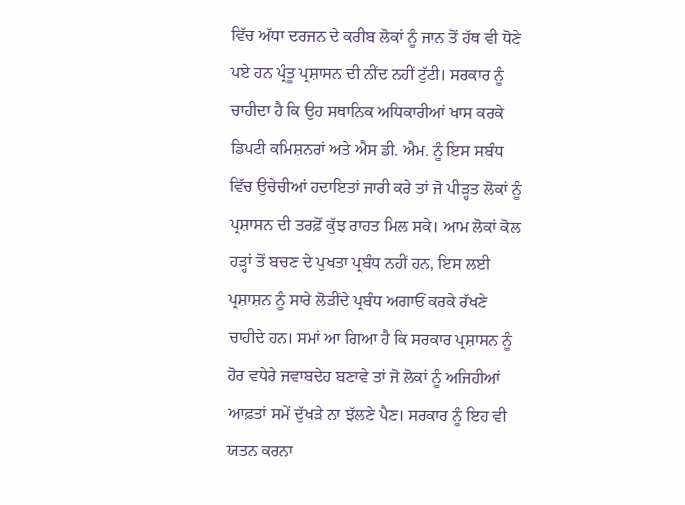ਵਿੱਚ ਅੱਧਾ ਦਰਜਨ ਦੇ ਕਰੀਬ ਲੋਕਾਂ ਨੂੰ ਜਾਨ ਤੋਂ ਹੱਥ ਵੀ ਧੋਣੇ ਪਏ ਹਨ ਪ੍ਰੰਤੂ ਪ੍ਰਸ਼ਾਸਨ ਦੀ ਨੀਂਦ ਨਹੀਂ ਟੁੱਟੀ। ਸਰਕਾਰ ਨੂੰ ਚਾਹੀਦਾ ਹੈ ਕਿ ਉਹ ਸਥਾਨਿਕ ਅਧਿਕਾਰੀਆਂ ਖਾਸ ਕਰਕੇ ਡਿਪਟੀ ਕਮਿਸ਼ਨਰਾਂ ਅਤੇ ਐਸ ਡੀ. ਐਮ. ਨੂੰ ਇਸ ਸਬੰਧ ਵਿੱਚ ਉਚੇਚੀਆਂ ਹਦਾਇਤਾਂ ਜਾਰੀ ਕਰੇ ਤਾਂ ਜੋ ਪੀੜ੍ਹਤ ਲੋਕਾਂ ਨੂੰ ਪ੍ਰਸ਼ਾਸਨ ਦੀ ਤਰਫ਼ੋਂ ਕੁੱਝ ਰਾਹਤ ਮਿਲ ਸਕੇ। ਆਮ ਲੋਕਾਂ ਕੋਲ ਹੜ੍ਹਾਂ ਤੋਂ ਬਚਣ ਦੇ ਪੁਖਤਾ ਪ੍ਰਬੰਧ ਨਹੀਂ ਹਨ, ਇਸ ਲਈ ਪ੍ਰਸ਼ਾਸ਼ਨ ਨੂੰ ਸਾਰੇ ਲੋੜੀਂਦੇ ਪ੍ਰਬੰਧ ਅਗਾਓਂ ਕਰਕੇ ਰੱਖਣੇ ਚਾਹੀਦੇ ਹਨ। ਸਮਾਂ ਆ ਗਿਆ ਹੈ ਕਿ ਸਰਕਾਰ ਪ੍ਰਸ਼ਾਸਨ ਨੂੰ ਹੋਰ ਵਧੇਰੇ ਜਵਾਬਦੇਹ ਬਣਾਵੇ ਤਾਂ ਜੋ ਲੋਕਾਂ ਨੂੰ ਅਜਿਹੀਆਂ ਆਫ਼ਤਾਂ ਸਮੇਂ ਦੁੱਖੜੇ ਨਾ ਝੱਲਣੇ ਪੈਣ। ਸਰਕਾਰ ਨੂੰ ਇਹ ਵੀ ਯਤਨ ਕਰਨਾ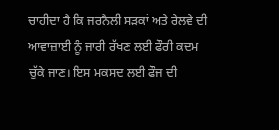ਚਾਹੀਦਾ ਹੈ ਕਿ ਜਰਨੈਲੀ ਸੜਕਾਂ ਅਤੇ ਰੇਲਵੇ ਦੀ ਆਵਾਜ਼ਾਈ ਨੂੰ ਜਾਰੀ ਰੱਖਣ ਲਈ ਫੌਰੀ ਕਦਮ ਚੁੱਕੇ ਜਾਣ। ਇਸ ਮਕਸਦ ਲਈ ਫੌਜ ਦੀ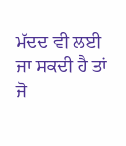ਮੱਦਦ ਵੀ ਲਈ ਜਾ ਸਕਦੀ ਹੈ ਤਾਂ ਜੋ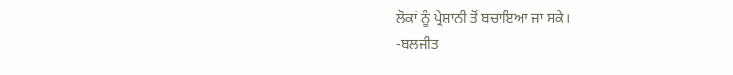ਲੋਕਾਂ ਨੂੰ ਪ੍ਰੇਸ਼ਾਨੀ ਤੋਂ ਬਚਾਇਆ ਜਾ ਸਕੇ।
-ਬਲਜੀਤ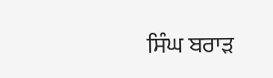ਸਿੰਘ ਬਰਾੜ